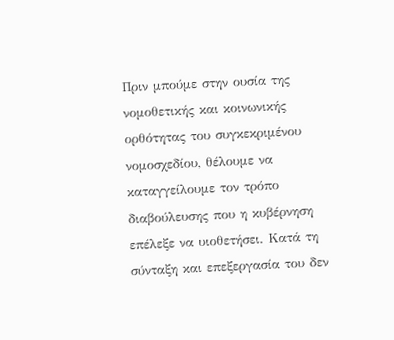Πριν μπούμε στην ουσία της νομοθετικής και κοινωνικής ορθότητας του συγκεκριμένου νομοσχεδίου, θέλουμε να καταγγείλουμε τον τρόπο διαβούλευσης που η κυβέρνηση επέλεξε να υιοθετήσει. Κατά τη σύνταξη και επεξεργασία του δεν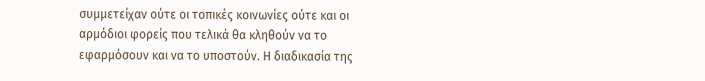συμμετείχαν ούτε οι τοπικές κοινωνίες ούτε και οι αρμόδιοι φορείς που τελικά θα κληθούν να το εφαρμόσουν και να το υποστούν. Η διαδικασία της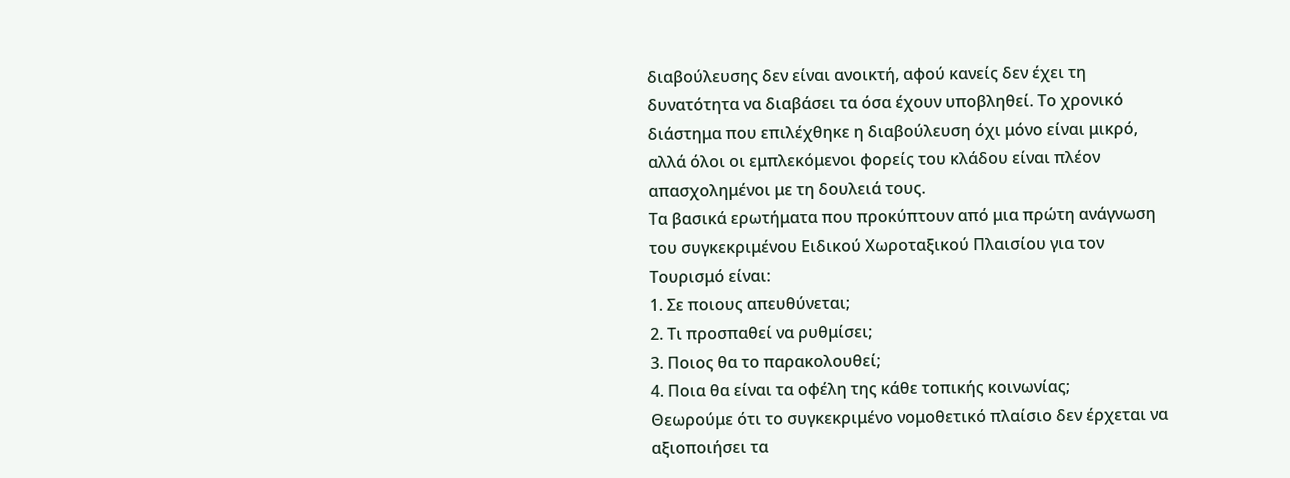διαβούλευσης δεν είναι ανοικτή, αφού κανείς δεν έχει τη δυνατότητα να διαβάσει τα όσα έχουν υποβληθεί. Το χρονικό διάστημα που επιλέχθηκε η διαβούλευση όχι μόνο είναι μικρό, αλλά όλοι οι εμπλεκόμενοι φορείς του κλάδου είναι πλέον απασχολημένοι με τη δουλειά τους.
Τα βασικά ερωτήματα που προκύπτουν από μια πρώτη ανάγνωση του συγκεκριμένου Ειδικού Χωροταξικού Πλαισίου για τον Τουρισμό είναι:
1. Σε ποιους απευθύνεται;
2. Τι προσπαθεί να ρυθμίσει;
3. Ποιος θα το παρακολουθεί;
4. Ποια θα είναι τα οφέλη της κάθε τοπικής κοινωνίας;
Θεωρούμε ότι το συγκεκριμένο νομοθετικό πλαίσιο δεν έρχεται να αξιοποιήσει τα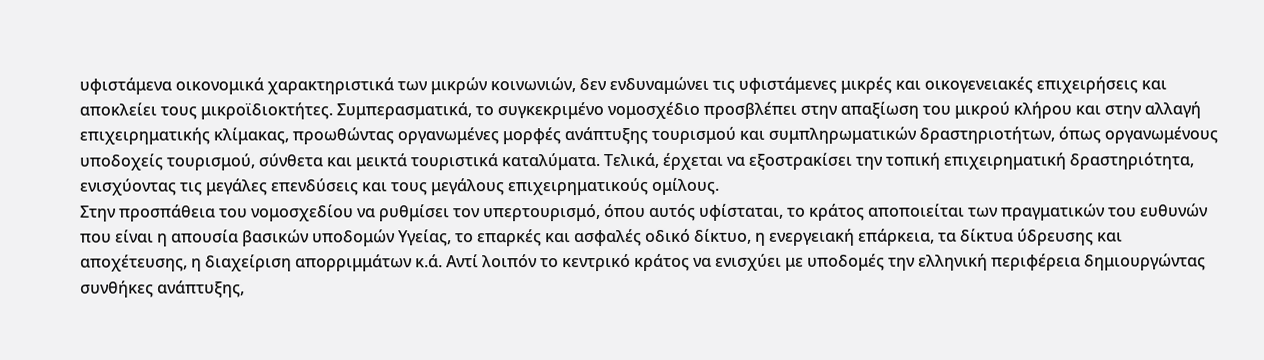υφιστάμενα οικονομικά χαρακτηριστικά των μικρών κοινωνιών, δεν ενδυναμώνει τις υφιστάμενες μικρές και οικογενειακές επιχειρήσεις και αποκλείει τους μικροϊδιοκτήτες. Συμπερασματικά, το συγκεκριμένο νομοσχέδιο προσβλέπει στην απαξίωση του μικρού κλήρου και στην αλλαγή επιχειρηματικής κλίμακας, προωθώντας οργανωμένες μορφές ανάπτυξης τουρισμού και συμπληρωματικών δραστηριοτήτων, όπως οργανωμένους υποδοχείς τουρισμού, σύνθετα και μεικτά τουριστικά καταλύματα. Τελικά, έρχεται να εξοστρακίσει την τοπική επιχειρηματική δραστηριότητα, ενισχύοντας τις μεγάλες επενδύσεις και τους μεγάλους επιχειρηματικούς ομίλους.
Στην προσπάθεια του νομοσχεδίου να ρυθμίσει τον υπερτουρισμό, όπου αυτός υφίσταται, το κράτος αποποιείται των πραγματικών του ευθυνών που είναι η απουσία βασικών υποδομών Υγείας, το επαρκές και ασφαλές οδικό δίκτυο, η ενεργειακή επάρκεια, τα δίκτυα ύδρευσης και αποχέτευσης, η διαχείριση απορριμμάτων κ.ά. Αντί λοιπόν το κεντρικό κράτος να ενισχύει με υποδομές την ελληνική περιφέρεια δημιουργώντας συνθήκες ανάπτυξης,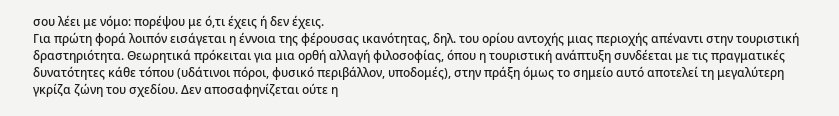σου λέει με νόμο: πορέψου με ό,τι έχεις ή δεν έχεις.
Για πρώτη φορά λοιπόν εισάγεται η έννοια της φέρουσας ικανότητας, δηλ. του ορίου αντοχής μιας περιοχής απέναντι στην τουριστική δραστηριότητα. Θεωρητικά πρόκειται για μια ορθή αλλαγή φιλοσοφίας, όπου η τουριστική ανάπτυξη συνδέεται με τις πραγματικές δυνατότητες κάθε τόπου (υδάτινοι πόροι, φυσικό περιβάλλον, υποδομές), στην πράξη όμως το σημείο αυτό αποτελεί τη μεγαλύτερη γκρίζα ζώνη του σχεδίου. Δεν αποσαφηνίζεται ούτε η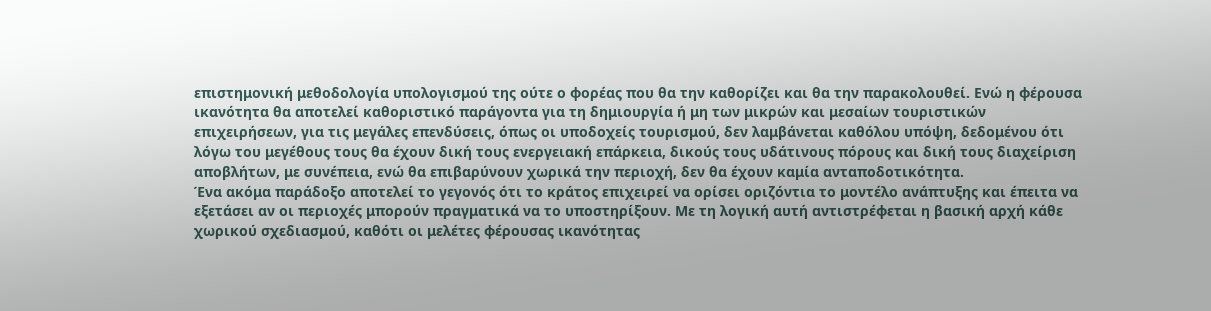επιστημονική μεθοδολογία υπολογισμού της ούτε ο φορέας που θα την καθορίζει και θα την παρακολουθεί. Ενώ η φέρουσα ικανότητα θα αποτελεί καθοριστικό παράγοντα για τη δημιουργία ή μη των μικρών και μεσαίων τουριστικών επιχειρήσεων, για τις μεγάλες επενδύσεις, όπως οι υποδοχείς τουρισμού, δεν λαμβάνεται καθόλου υπόψη, δεδομένου ότι λόγω του μεγέθους τους θα έχουν δική τους ενεργειακή επάρκεια, δικούς τους υδάτινους πόρους και δική τους διαχείριση αποβλήτων, με συνέπεια, ενώ θα επιβαρύνουν χωρικά την περιοχή, δεν θα έχουν καμία ανταποδοτικότητα.
Ένα ακόμα παράδοξο αποτελεί το γεγονός ότι το κράτος επιχειρεί να ορίσει οριζόντια το μοντέλο ανάπτυξης και έπειτα να εξετάσει αν οι περιοχές μπορούν πραγματικά να το υποστηρίξουν. Με τη λογική αυτή αντιστρέφεται η βασική αρχή κάθε χωρικού σχεδιασμού, καθότι οι μελέτες φέρουσας ικανότητας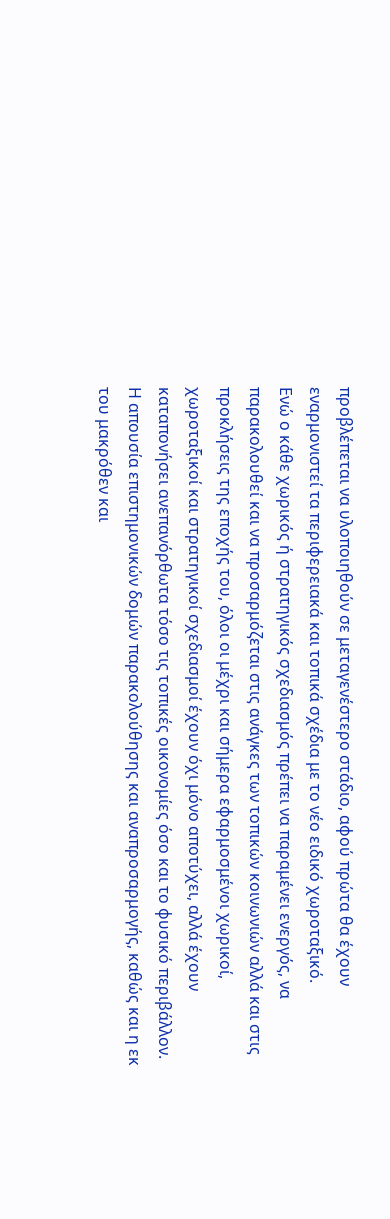προβλέπεται να υλοποιηθούν σε μεταγενέστερο στάδιο, αφού πρώτα θα έχουν εναρμονιστεί τα περιφερειακά και τοπικά σχέδια με το νέο ειδικό χωροταξικό.
Ενώ ο κάθε χωρικός ή στρατηγικός σχεδιασμός πρέπει να παραμένει ενεργός, να παρακολουθεί και να προσαρμόζεται στις ανάγκες των τοπικών κοινωνιών αλλά και στις προκλήσεις της εποχής του, όλοι οι μέχρι και σήμερα εφαρμοσμένοι χωρικοί, χωροταξικοί και στρατηγικοί σχεδιασμοί έχουν όχι μόνο αποτύχει, αλλά έχουν καταπονήσει ανεπανόρθωτα τόσο τις τοπικές οικονομίες όσο και το φυσικό περιβάλλον. Η απουσία επιστημονικών δομών παρακολούθησης και αναπροσαρμογής, καθώς και η εκ του μακρόθεν και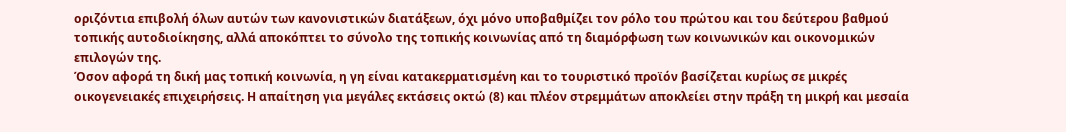οριζόντια επιβολή όλων αυτών των κανονιστικών διατάξεων, όχι μόνο υποβαθμίζει τον ρόλο του πρώτου και του δεύτερου βαθμού τοπικής αυτοδιοίκησης, αλλά αποκόπτει το σύνολο της τοπικής κοινωνίας από τη διαμόρφωση των κοινωνικών και οικονομικών επιλογών της.
Όσον αφορά τη δική μας τοπική κοινωνία, η γη είναι κατακερματισμένη και το τουριστικό προϊόν βασίζεται κυρίως σε μικρές οικογενειακές επιχειρήσεις. Η απαίτηση για μεγάλες εκτάσεις οκτώ (8) και πλέον στρεμμάτων αποκλείει στην πράξη τη μικρή και μεσαία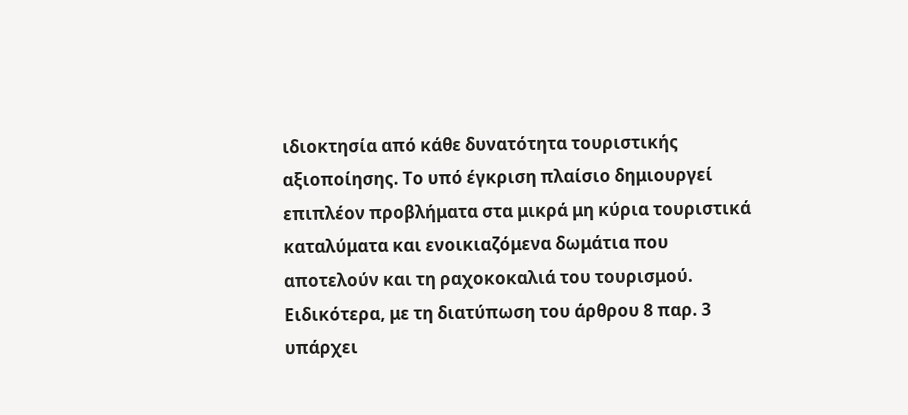ιδιοκτησία από κάθε δυνατότητα τουριστικής αξιοποίησης. Το υπό έγκριση πλαίσιο δημιουργεί επιπλέον προβλήματα στα μικρά μη κύρια τουριστικά καταλύματα και ενοικιαζόμενα δωμάτια που αποτελούν και τη ραχοκοκαλιά του τουρισμού. Ειδικότερα, με τη διατύπωση του άρθρου 8 παρ. 3 υπάρχει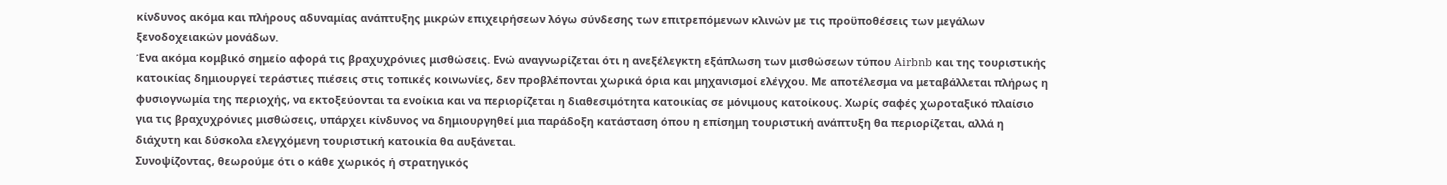κίνδυνος ακόμα και πλήρους αδυναμίας ανάπτυξης μικρών επιχειρήσεων λόγω σύνδεσης των επιτρεπόμενων κλινών με τις προϋποθέσεις των μεγάλων ξενοδοχειακών μονάδων.
Ένα ακόμα κομβικό σημείο αφορά τις βραχυχρόνιες μισθώσεις. Ενώ αναγνωρίζεται ότι η ανεξέλεγκτη εξάπλωση των μισθώσεων τύπου Airbnb και της τουριστικής κατοικίας δημιουργεί τεράστιες πιέσεις στις τοπικές κοινωνίες, δεν προβλέπονται χωρικά όρια και μηχανισμοί ελέγχου. Με αποτέλεσμα να μεταβάλλεται πλήρως η φυσιογνωμία της περιοχής, να εκτοξεύονται τα ενοίκια και να περιορίζεται η διαθεσιμότητα κατοικίας σε μόνιμους κατοίκους. Χωρίς σαφές χωροταξικό πλαίσιο για τις βραχυχρόνιες μισθώσεις, υπάρχει κίνδυνος να δημιουργηθεί μια παράδοξη κατάσταση όπου η επίσημη τουριστική ανάπτυξη θα περιορίζεται, αλλά η διάχυτη και δύσκολα ελεγχόμενη τουριστική κατοικία θα αυξάνεται.
Συνοψίζοντας, θεωρούμε ότι ο κάθε χωρικός ή στρατηγικός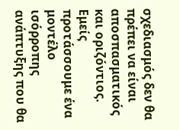σχεδιασμός δεν θα πρέπει να είναι αποσπασματικός και οριζόντιος. Εμείς προτάσσουμε ένα μοντέλο ισόρροπης ανάπτυξης που θα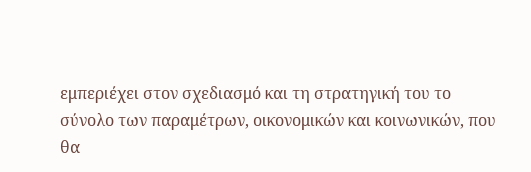εμπεριέχει στον σχεδιασμό και τη στρατηγική του το σύνολο των παραμέτρων, οικονομικών και κοινωνικών, που θα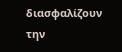διασφαλίζουν την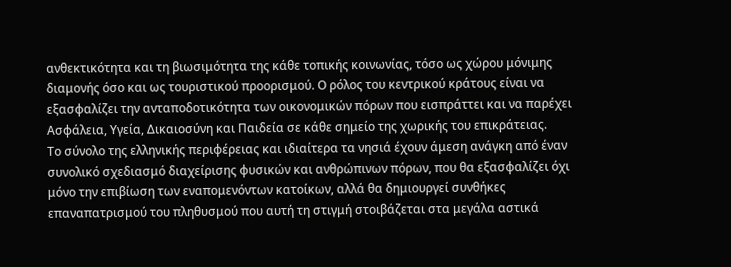ανθεκτικότητα και τη βιωσιμότητα της κάθε τοπικής κοινωνίας, τόσο ως χώρου μόνιμης διαμονής όσο και ως τουριστικού προορισμού. Ο ρόλος του κεντρικού κράτους είναι να εξασφαλίζει την ανταποδοτικότητα των οικονομικών πόρων που εισπράττει και να παρέχει Ασφάλεια, Υγεία, Δικαιοσύνη και Παιδεία σε κάθε σημείο της χωρικής του επικράτειας.
Το σύνολο της ελληνικής περιφέρειας και ιδιαίτερα τα νησιά έχουν άμεση ανάγκη από έναν συνολικό σχεδιασμό διαχείρισης φυσικών και ανθρώπινων πόρων, που θα εξασφαλίζει όχι μόνο την επιβίωση των εναπομενόντων κατοίκων, αλλά θα δημιουργεί συνθήκες επαναπατρισμού του πληθυσμού που αυτή τη στιγμή στοιβάζεται στα μεγάλα αστικά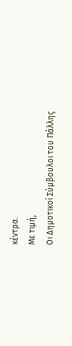κέντρα.
Με τιμή,
Οι Δημοτικοί Σύμβουλοι του Πάλλης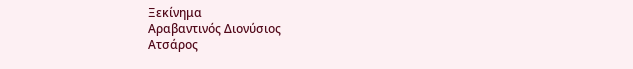Ξεκίνημα
Αραβαντινός Διονύσιος
Ατσάρος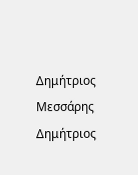Δημήτριος
Μεσσάρης Δημήτριος